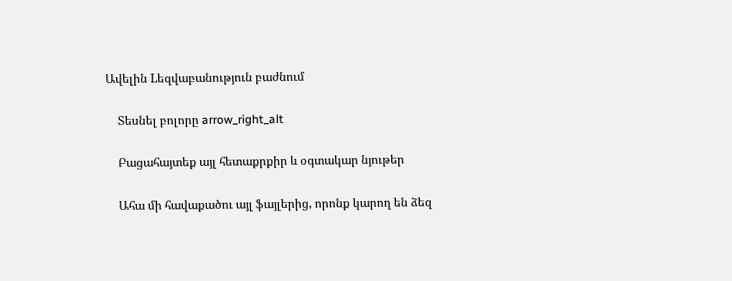Ավելին Lեզվաբանություն բաժնում

    Տեսնել բոլորը arrow_right_alt

    Բացահայտեք այլ հետաքրքիր և օգտակար նյութեր

    Ահա մի հավաքածու այլ ֆայլերից, որոնք կարող են ձեզ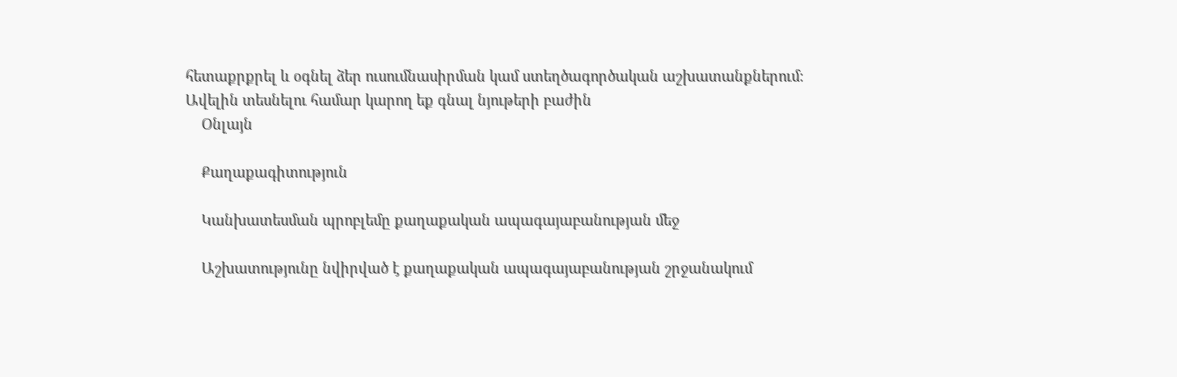հետաքրքրել և օգնել ձեր ուսումնասիրման կամ ստեղծագործական աշխատանքներում: Ավելին տեսնելու համար կարող եք գնալ նյութերի բաժին
    Օնլայն

    Քաղաքագիտություն

    Կանխատեսման պրոբլեմը քաղաքական ապագայաբանության մեջ

    Աշխատությունը նվիրված է քաղաքական ապագայաբանության շրջանակում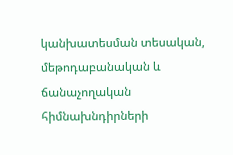կանխատեսման տեսական, մեթոդաբանական և ճանաչողական հիմնախնդիրների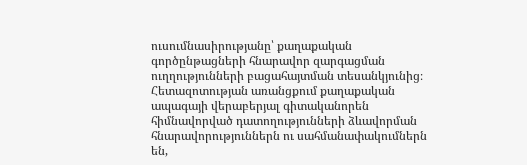ուսումնասիրությանը՝ քաղաքական գործընթացների հնարավոր զարգացման ուղղությունների բացահայտման տեսանկյունից։ Հետազոտության առանցքում քաղաքական ապագայի վերաբերյալ գիտականորեն հիմնավորված դատողությունների ձևավորման հնարավորություններն ու սահմանափակումներն են,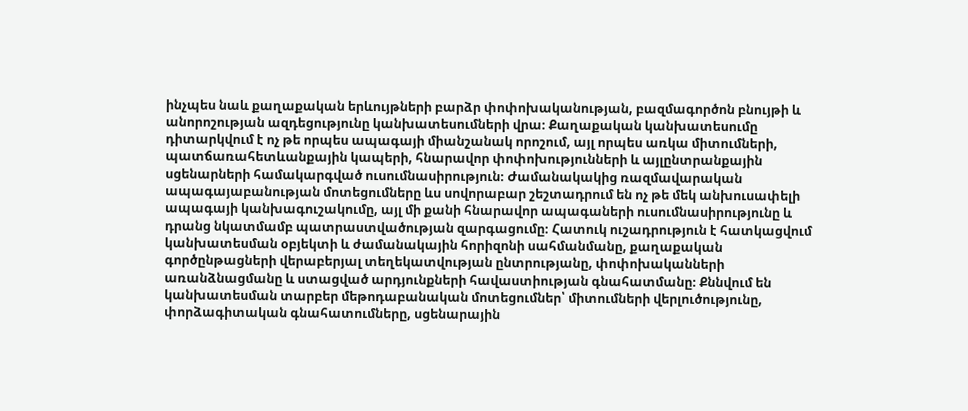ինչպես նաև քաղաքական երևույթների բարձր փոփոխականության, բազմագործոն բնույթի և անորոշության ազդեցությունը կանխատեսումների վրա։ Քաղաքական կանխատեսումը դիտարկվում է ոչ թե որպես ապագայի միանշանակ որոշում, այլ որպես առկա միտումների, պատճառահետևանքային կապերի, հնարավոր փոփոխությունների և այլընտրանքային սցենարների համակարգված ուսումնասիրություն։ Ժամանակակից ռազմավարական ապագայաբանության մոտեցումները ևս սովորաբար շեշտադրում են ոչ թե մեկ անխուսափելի ապագայի կանխագուշակումը, այլ մի քանի հնարավոր ապագաների ուսումնասիրությունը և դրանց նկատմամբ պատրաստվածության զարգացումը։ Հատուկ ուշադրություն է հատկացվում կանխատեսման օբյեկտի և ժամանակային հորիզոնի սահմանմանը, քաղաքական գործընթացների վերաբերյալ տեղեկատվության ընտրությանը, փոփոխականների առանձնացմանը և ստացված արդյունքների հավաստիության գնահատմանը։ Քննվում են կանխատեսման տարբեր մեթոդաբանական մոտեցումներ՝ միտումների վերլուծությունը, փորձագիտական գնահատումները, սցենարային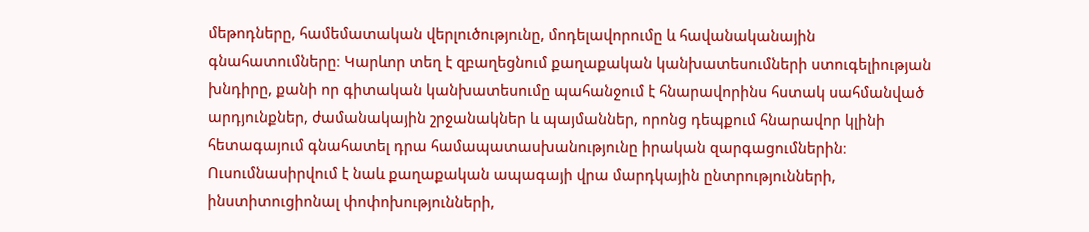մեթոդները, համեմատական վերլուծությունը, մոդելավորումը և հավանականային գնահատումները։ Կարևոր տեղ է զբաղեցնում քաղաքական կանխատեսումների ստուգելիության խնդիրը, քանի որ գիտական կանխատեսումը պահանջում է հնարավորինս հստակ սահմանված արդյունքներ, ժամանակային շրջանակներ և պայմաններ, որոնց դեպքում հնարավոր կլինի հետագայում գնահատել դրա համապատասխանությունը իրական զարգացումներին։ Ուսումնասիրվում է նաև քաղաքական ապագայի վրա մարդկային ընտրությունների, ինստիտուցիոնալ փոփոխությունների,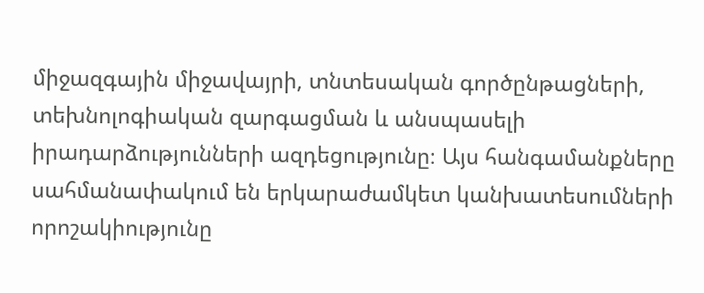միջազգային միջավայրի, տնտեսական գործընթացների, տեխնոլոգիական զարգացման և անսպասելի իրադարձությունների ազդեցությունը։ Այս հանգամանքները սահմանափակում են երկարաժամկետ կանխատեսումների որոշակիությունը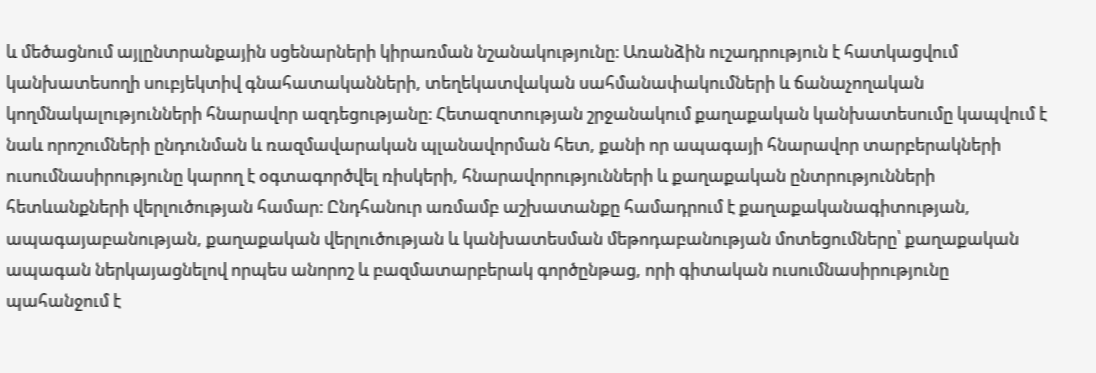և մեծացնում այլընտրանքային սցենարների կիրառման նշանակությունը։ Առանձին ուշադրություն է հատկացվում կանխատեսողի սուբյեկտիվ գնահատականների, տեղեկատվական սահմանափակումների և ճանաչողական կողմնակալությունների հնարավոր ազդեցությանը։ Հետազոտության շրջանակում քաղաքական կանխատեսումը կապվում է նաև որոշումների ընդունման և ռազմավարական պլանավորման հետ, քանի որ ապագայի հնարավոր տարբերակների ուսումնասիրությունը կարող է օգտագործվել ռիսկերի, հնարավորությունների և քաղաքական ընտրությունների հետևանքների վերլուծության համար։ Ընդհանուր առմամբ աշխատանքը համադրում է քաղաքականագիտության, ապագայաբանության, քաղաքական վերլուծության և կանխատեսման մեթոդաբանության մոտեցումները՝ քաղաքական ապագան ներկայացնելով որպես անորոշ և բազմատարբերակ գործընթաց, որի գիտական ուսումնասիրությունը պահանջում է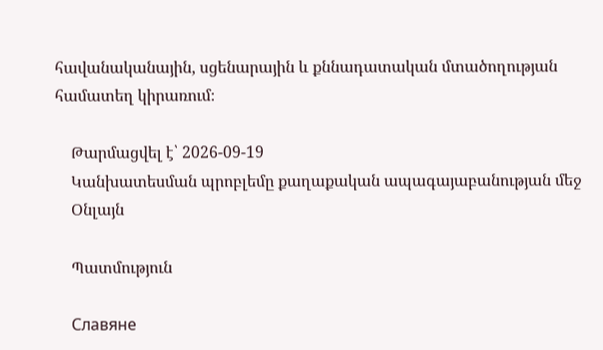հավանականային, սցենարային և քննադատական մտածողության համատեղ կիրառում։

    Թարմացվել է՝ 2026-09-19
    Կանխատեսման պրոբլեմը քաղաքական ապագայաբանության մեջ
    Օնլայն

    Պատմություն

    Славяне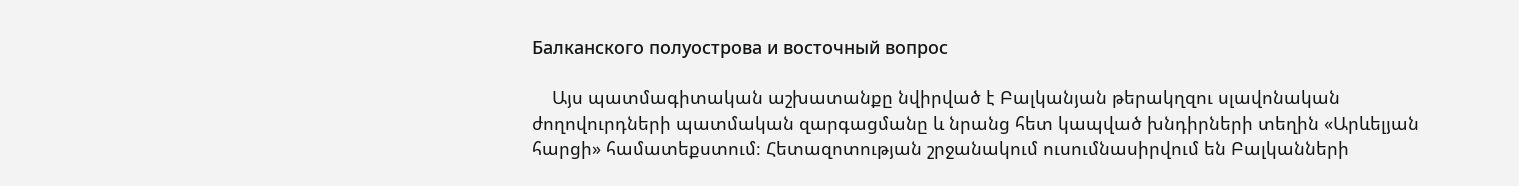Балканского полуострова и восточный вопрос

    Այս պատմագիտական աշխատանքը նվիրված է Բալկանյան թերակղզու սլավոնական ժողովուրդների պատմական զարգացմանը և նրանց հետ կապված խնդիրների տեղին «Արևելյան հարցի» համատեքստում։ Հետազոտության շրջանակում ուսումնասիրվում են Բալկանների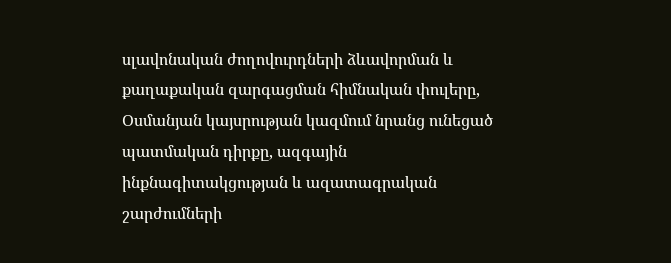սլավոնական ժողովուրդների ձևավորման և քաղաքական զարգացման հիմնական փուլերը, Օսմանյան կայսրության կազմում նրանց ունեցած պատմական դիրքը, ազգային ինքնագիտակցության և ազատագրական շարժումների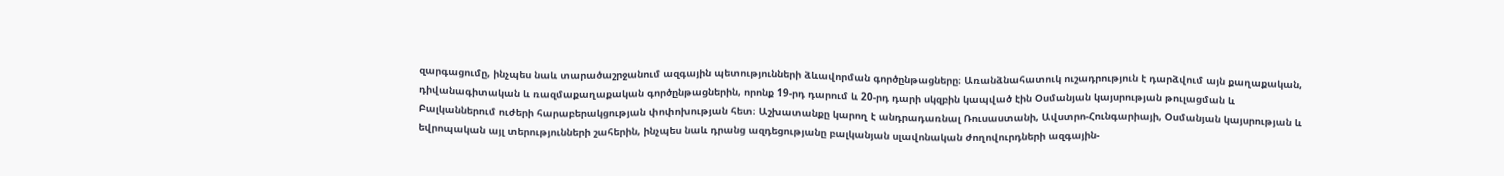զարգացումը, ինչպես նաև տարածաշրջանում ազգային պետությունների ձևավորման գործընթացները։ Առանձնահատուկ ուշադրություն է դարձվում այն քաղաքական, դիվանագիտական և ռազմաքաղաքական գործընթացներին, որոնք 19-րդ դարում և 20-րդ դարի սկզբին կապված էին Օսմանյան կայսրության թուլացման և Բալկաններում ուժերի հարաբերակցության փոփոխության հետ։ Աշխատանքը կարող է անդրադառնալ Ռուսաստանի, Ավստրո-Հունգարիայի, Օսմանյան կայսրության և եվրոպական այլ տերությունների շահերին, ինչպես նաև դրանց ազդեցությանը բալկանյան սլավոնական ժողովուրդների ազգային-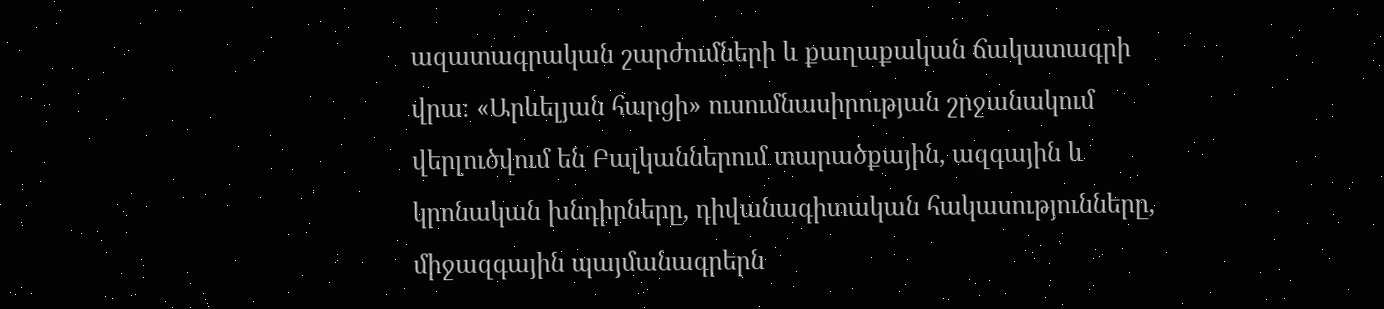ազատագրական շարժումների և քաղաքական ճակատագրի վրա։ «Արևելյան հարցի» ուսումնասիրության շրջանակում վերլուծվում են Բալկաններում տարածքային, ազգային և կրոնական խնդիրները, դիվանագիտական հակասությունները, միջազգային պայմանագրերն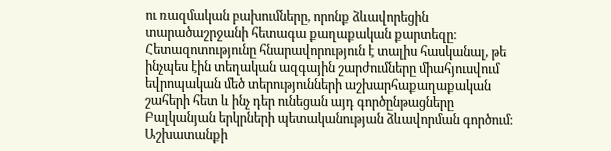ու ռազմական բախումները, որոնք ձևավորեցին տարածաշրջանի հետագա քաղաքական քարտեզը։ Հետազոտությունը հնարավորություն է տալիս հասկանալ, թե ինչպես էին տեղական ազգային շարժումները միահյուսվում եվրոպական մեծ տերությունների աշխարհաքաղաքական շահերի հետ և ինչ դեր ունեցան այդ գործընթացները Բալկանյան երկրների պետականության ձևավորման գործում։ Աշխատանքի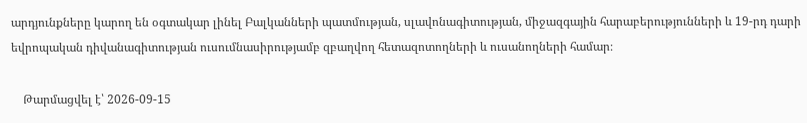արդյունքները կարող են օգտակար լինել Բալկանների պատմության, սլավոնագիտության, միջազգային հարաբերությունների և 19-րդ դարի եվրոպական դիվանագիտության ուսումնասիրությամբ զբաղվող հետազոտողների և ուսանողների համար։

    Թարմացվել է՝ 2026-09-15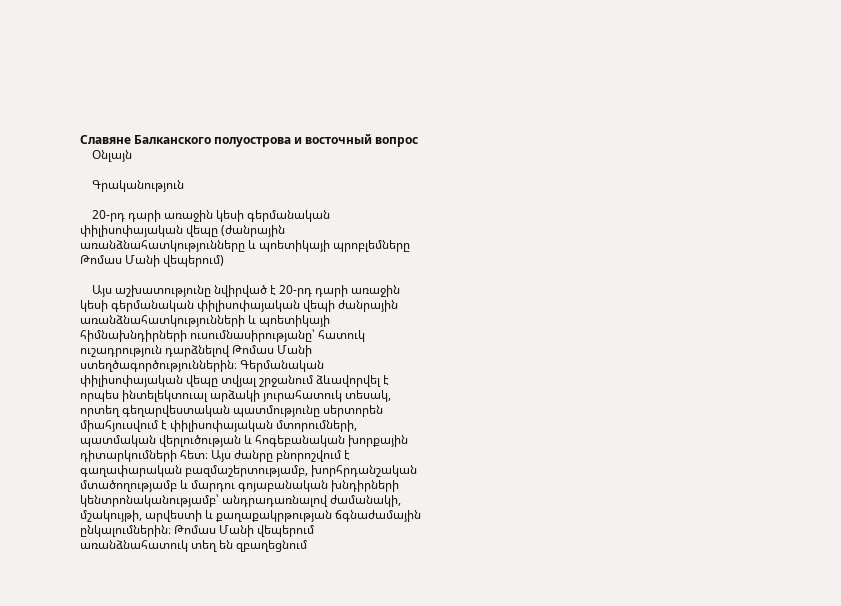Славяне Балканского полуострова и восточный вопрос
    Օնլայն

    Գրականություն

    20-րդ դարի առաջին կեսի գերմանական փիլիսոփայական վեպը (ժանրային առանձնահատկությունները և պոետիկայի պրոբլեմները Թոմաս Մանի վեպերում)

    Այս աշխատությունը նվիրված է 20-րդ դարի առաջին կեսի գերմանական փիլիսոփայական վեպի ժանրային առանձնահատկությունների և պոետիկայի հիմնախնդիրների ուսումնասիրությանը՝ հատուկ ուշադրություն դարձնելով Թոմաս Մանի ստեղծագործություններին։ Գերմանական փիլիսոփայական վեպը տվյալ շրջանում ձևավորվել է որպես ինտելեկտուալ արձակի յուրահատուկ տեսակ, որտեղ գեղարվեստական պատմությունը սերտորեն միահյուսվում է փիլիսոփայական մտորումների, պատմական վերլուծության և հոգեբանական խորքային դիտարկումների հետ։ Այս ժանրը բնորոշվում է գաղափարական բազմաշերտությամբ, խորհրդանշական մտածողությամբ և մարդու գոյաբանական խնդիրների կենտրոնականությամբ՝ անդրադառնալով ժամանակի, մշակույթի, արվեստի և քաղաքակրթության ճգնաժամային ընկալումներին։ Թոմաս Մանի վեպերում առանձնահատուկ տեղ են զբաղեցնում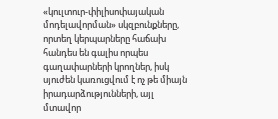«կուլտուր-փիլիսոփայական մոդելավորման» սկզբունքները, որտեղ կերպարները հաճախ հանդես են գալիս որպես գաղափարների կրողներ, իսկ սյուժեն կառուցվում է ոչ թե միայն իրադարձությունների, այլ մտավոր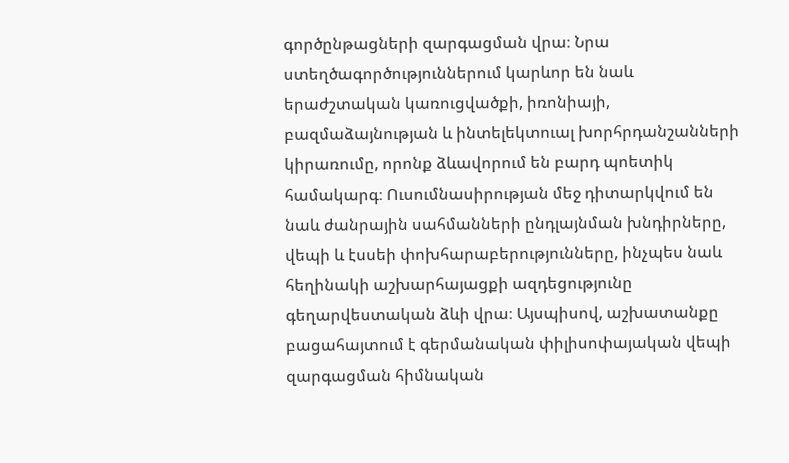գործընթացների զարգացման վրա։ Նրա ստեղծագործություններում կարևոր են նաև երաժշտական կառուցվածքի, իռոնիայի, բազմաձայնության և ինտելեկտուալ խորհրդանշանների կիրառումը, որոնք ձևավորում են բարդ պոետիկ համակարգ։ Ուսումնասիրության մեջ դիտարկվում են նաև ժանրային սահմանների ընդլայնման խնդիրները, վեպի և էսսեի փոխհարաբերությունները, ինչպես նաև հեղինակի աշխարհայացքի ազդեցությունը գեղարվեստական ձևի վրա։ Այսպիսով, աշխատանքը բացահայտում է գերմանական փիլիսոփայական վեպի զարգացման հիմնական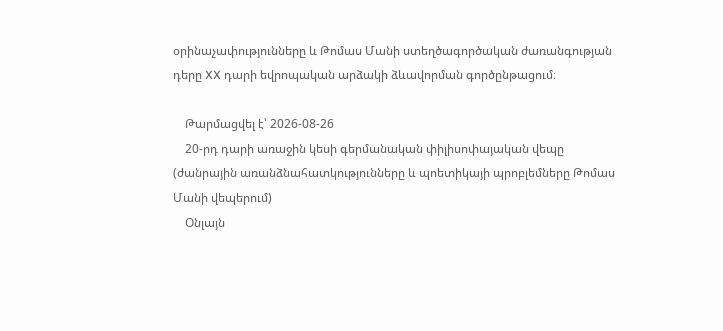օրինաչափությունները և Թոմաս Մանի ստեղծագործական ժառանգության դերը XX դարի եվրոպական արձակի ձևավորման գործընթացում։

    Թարմացվել է՝ 2026-08-26
    20-րդ դարի առաջին կեսի գերմանական փիլիսոփայական վեպը (ժանրային առանձնահատկությունները և պոետիկայի պրոբլեմները Թոմաս Մանի վեպերում)
    Օնլայն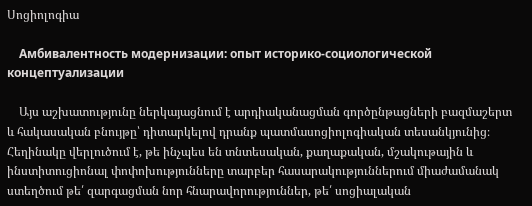Սոցիոլոգիա

    Амбивалентность модернизации: опыт историко-социологической концептуализации

    Այս աշխատությունը ներկայացնում է արդիականացման գործընթացների բազմաշերտ և հակասական բնույթը՝ դիտարկելով դրանք պատմասոցիոլոգիական տեսանկյունից։ Հեղինակը վերլուծում է, թե ինչպես են տնտեսական, քաղաքական, մշակութային և ինստիտուցիոնալ փոփոխությունները տարբեր հասարակություններում միաժամանակ ստեղծում թե՛ զարգացման նոր հնարավորություններ, թե՛ սոցիալական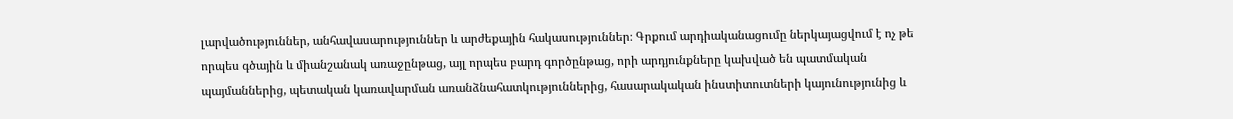լարվածություններ, անհավասարություններ և արժեքային հակասություններ։ Գրքում արդիականացումը ներկայացվում է ոչ թե որպես գծային և միանշանակ առաջընթաց, այլ որպես բարդ գործընթաց, որի արդյունքները կախված են պատմական պայմաններից, պետական կառավարման առանձնահատկություններից, հասարակական ինստիտուտների կայունությունից և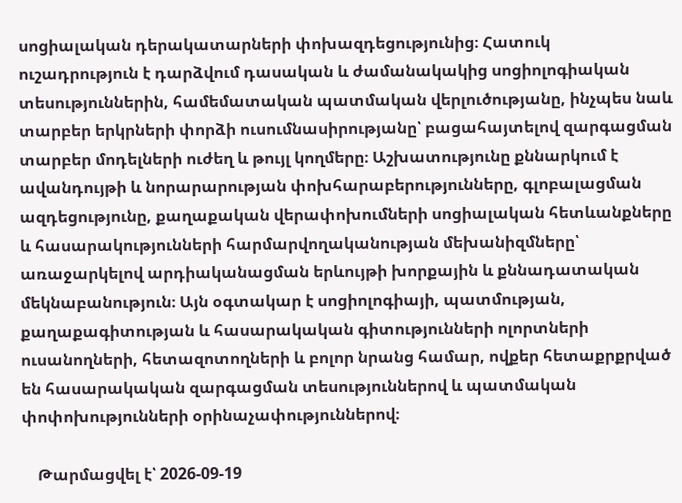սոցիալական դերակատարների փոխազդեցությունից։ Հատուկ ուշադրություն է դարձվում դասական և ժամանակակից սոցիոլոգիական տեսություններին, համեմատական պատմական վերլուծությանը, ինչպես նաև տարբեր երկրների փորձի ուսումնասիրությանը՝ բացահայտելով զարգացման տարբեր մոդելների ուժեղ և թույլ կողմերը։ Աշխատությունը քննարկում է ավանդույթի և նորարարության փոխհարաբերությունները, գլոբալացման ազդեցությունը, քաղաքական վերափոխումների սոցիալական հետևանքները և հասարակությունների հարմարվողականության մեխանիզմները՝ առաջարկելով արդիականացման երևույթի խորքային և քննադատական մեկնաբանություն։ Այն օգտակար է սոցիոլոգիայի, պատմության, քաղաքագիտության և հասարակական գիտությունների ոլորտների ուսանողների, հետազոտողների և բոլոր նրանց համար, ովքեր հետաքրքրված են հասարակական զարգացման տեսություններով և պատմական փոփոխությունների օրինաչափություններով։

    Թարմացվել է՝ 2026-09-19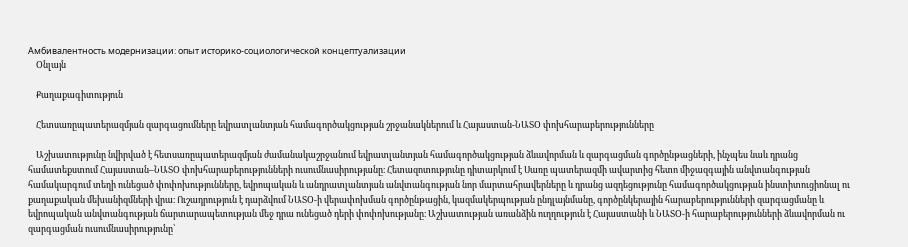Амбивалентность модернизации: опыт историко-социологической концептуализации
    Օնլայն

    Քաղաքագիտություն

    Հետսառըպատերազմյան զարգացումները եվրատլանտյան համագործակցության շրջանակներում և Հայաստան-ՆԱՏՕ փոխհարաբերությունները

    Աշխատությունը նվիրված է հետսառըպատերազմյան ժամանակաշրջանում եվրատլանտյան համագործակցության ձևավորման և զարգացման գործընթացների, ինչպես նաև դրանց համատեքստում Հայաստան–ՆԱՏՕ փոխհարաբերությունների ուսումնասիրությանը։ Հետազոտությունը դիտարկում է Սառը պատերազմի ավարտից հետո միջազգային անվտանգության համակարգում տեղի ունեցած փոփոխությունները, եվրոպական և անդրատլանտյան անվտանգության նոր մարտահրավերները և դրանց ազդեցությունը համագործակցության ինստիտուցիոնալ ու քաղաքական մեխանիզմների վրա։ Ուշադրություն է դարձվում ՆԱՏՕ-ի վերափոխման գործընթացին, կազմակերպության ընդլայնմանը, գործընկերային հարաբերությունների զարգացմանը և եվրոպական անվտանգության ճարտարապետության մեջ դրա ունեցած դերի փոփոխությանը։ Աշխատության առանձին ուղղություն է Հայաստանի և ՆԱՏՕ-ի հարաբերությունների ձևավորման ու զարգացման ուսումնասիրությունը՝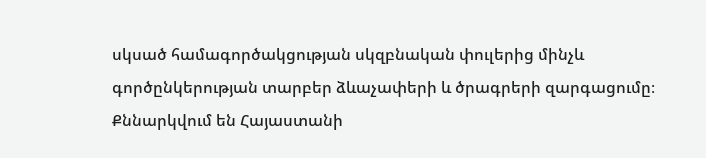սկսած համագործակցության սկզբնական փուլերից մինչև գործընկերության տարբեր ձևաչափերի և ծրագրերի զարգացումը։ Քննարկվում են Հայաստանի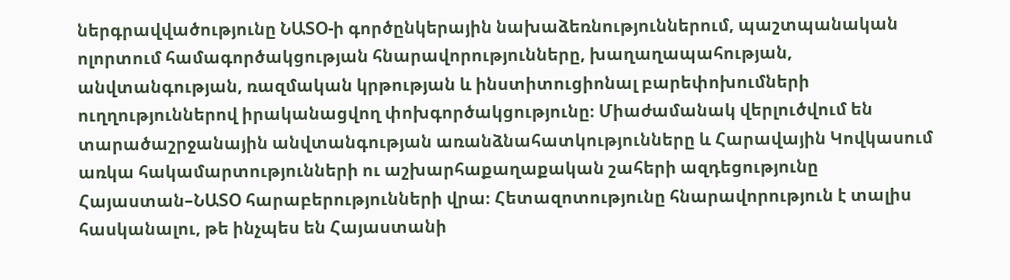ներգրավվածությունը ՆԱՏՕ-ի գործընկերային նախաձեռնություններում, պաշտպանական ոլորտում համագործակցության հնարավորությունները, խաղաղապահության, անվտանգության, ռազմական կրթության և ինստիտուցիոնալ բարեփոխումների ուղղություններով իրականացվող փոխգործակցությունը։ Միաժամանակ վերլուծվում են տարածաշրջանային անվտանգության առանձնահատկությունները և Հարավային Կովկասում առկա հակամարտությունների ու աշխարհաքաղաքական շահերի ազդեցությունը Հայաստան–ՆԱՏՕ հարաբերությունների վրա։ Հետազոտությունը հնարավորություն է տալիս հասկանալու, թե ինչպես են Հայաստանի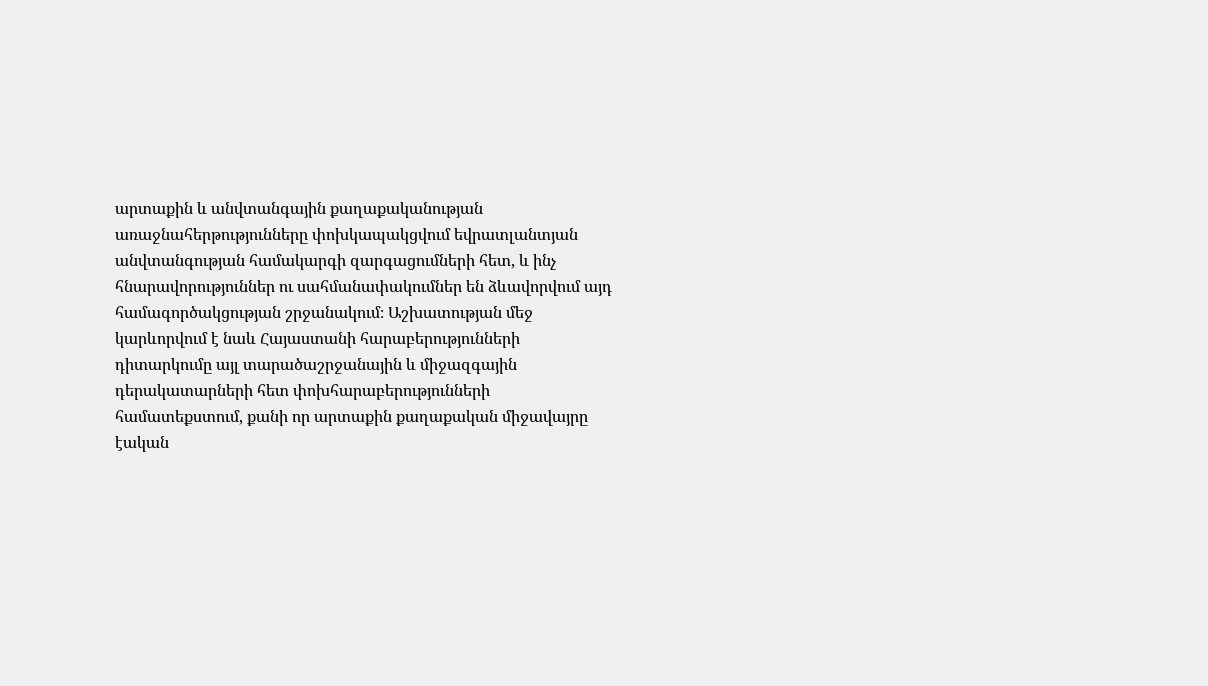արտաքին և անվտանգային քաղաքականության առաջնահերթությունները փոխկապակցվում եվրատլանտյան անվտանգության համակարգի զարգացումների հետ, և ինչ հնարավորություններ ու սահմանափակումներ են ձևավորվում այդ համագործակցության շրջանակում։ Աշխատության մեջ կարևորվում է նաև Հայաստանի հարաբերությունների դիտարկումը այլ տարածաշրջանային և միջազգային դերակատարների հետ փոխհարաբերությունների համատեքստում, քանի որ արտաքին քաղաքական միջավայրը էական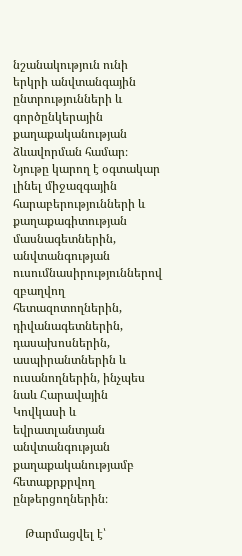նշանակություն ունի երկրի անվտանգային ընտրությունների և գործընկերային քաղաքականության ձևավորման համար։ Նյութը կարող է օգտակար լինել միջազգային հարաբերությունների և քաղաքագիտության մասնագետներին, անվտանգության ուսումնասիրություններով զբաղվող հետազոտողներին, դիվանագետներին, դասախոսներին, ասպիրանտներին և ուսանողներին, ինչպես նաև Հարավային Կովկասի և եվրատլանտյան անվտանգության քաղաքականությամբ հետաքրքրվող ընթերցողներին։

    Թարմացվել է՝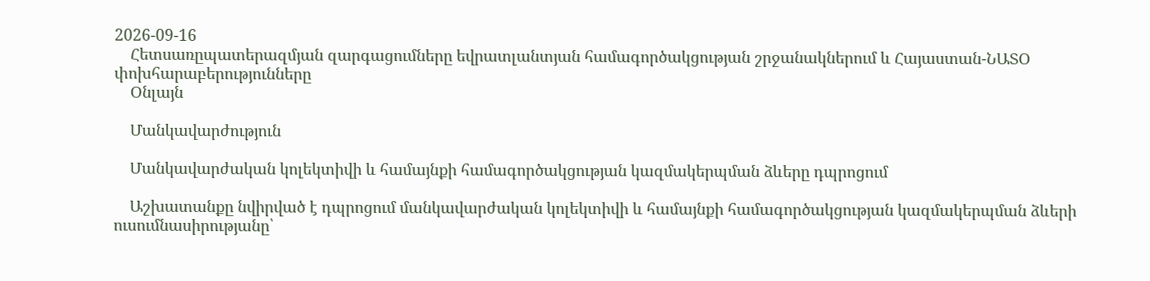2026-09-16
    Հետսառըպատերազմյան զարգացումները եվրատլանտյան համագործակցության շրջանակներում և Հայաստան-ՆԱՏՕ փոխհարաբերությունները
    Օնլայն

    Մանկավարժություն

    Մանկավարժական կոլեկտիվի և համայնքի համագործակցության կազմակերպման ձևերը դպրոցում

    Աշխատանքը նվիրված է դպրոցում մանկավարժական կոլեկտիվի և համայնքի համագործակցության կազմակերպման ձևերի ուսումնասիրությանը՝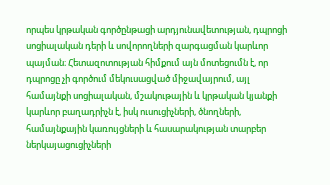որպես կրթական գործընթացի արդյունավետության, դպրոցի սոցիալական դերի և սովորողների զարգացման կարևոր պայման։ Հետազոտության հիմքում այն մոտեցումն է, որ դպրոցը չի գործում մեկուսացված միջավայրում, այլ համայնքի սոցիալական, մշակութային և կրթական կյանքի կարևոր բաղադրիչն է, իսկ ուսուցիչների, ծնողների, համայնքային կառույցների և հասարակության տարբեր ներկայացուցիչների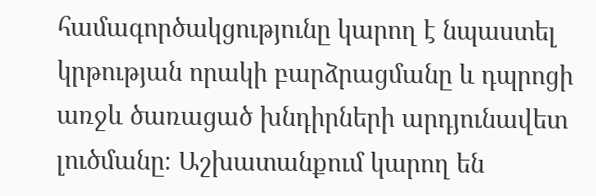համագործակցությունը կարող է նպաստել կրթության որակի բարձրացմանը և դպրոցի առջև ծառացած խնդիրների արդյունավետ լուծմանը։ Աշխատանքում կարող են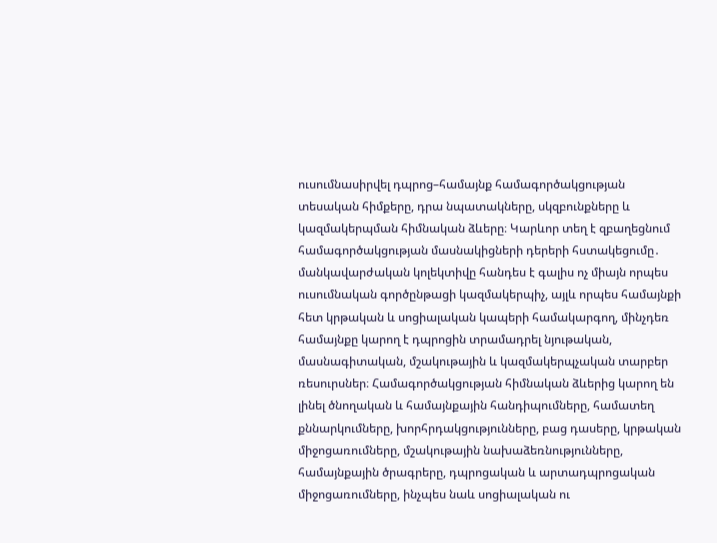ուսումնասիրվել դպրոց–համայնք համագործակցության տեսական հիմքերը, դրա նպատակները, սկզբունքները և կազմակերպման հիմնական ձևերը։ Կարևոր տեղ է զբաղեցնում համագործակցության մասնակիցների դերերի հստակեցումը․ մանկավարժական կոլեկտիվը հանդես է գալիս ոչ միայն որպես ուսումնական գործընթացի կազմակերպիչ, այլև որպես համայնքի հետ կրթական և սոցիալական կապերի համակարգող, մինչդեռ համայնքը կարող է դպրոցին տրամադրել նյութական, մասնագիտական, մշակութային և կազմակերպչական տարբեր ռեսուրսներ։ Համագործակցության հիմնական ձևերից կարող են լինել ծնողական և համայնքային հանդիպումները, համատեղ քննարկումները, խորհրդակցությունները, բաց դասերը, կրթական միջոցառումները, մշակութային նախաձեռնությունները, համայնքային ծրագրերը, դպրոցական և արտադպրոցական միջոցառումները, ինչպես նաև սոցիալական ու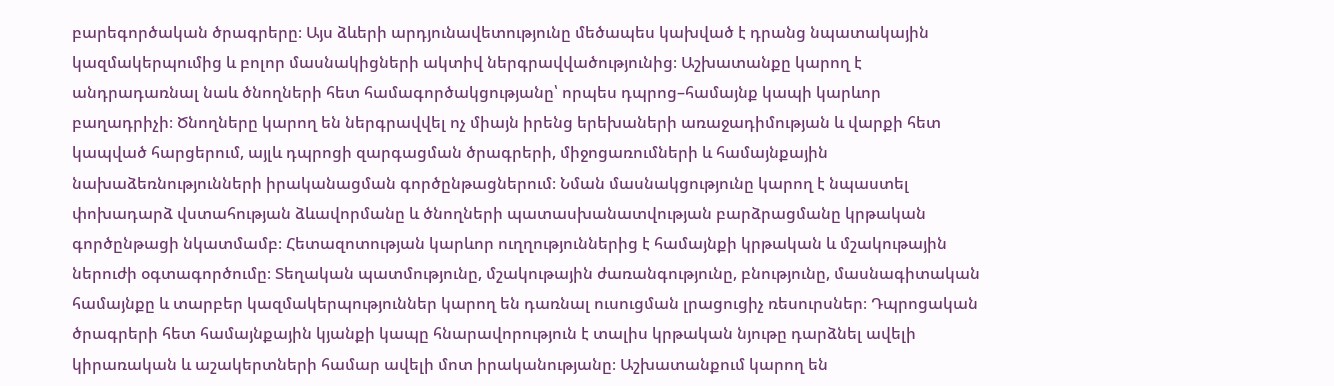բարեգործական ծրագրերը։ Այս ձևերի արդյունավետությունը մեծապես կախված է դրանց նպատակային կազմակերպումից և բոլոր մասնակիցների ակտիվ ներգրավվածությունից։ Աշխատանքը կարող է անդրադառնալ նաև ծնողների հետ համագործակցությանը՝ որպես դպրոց–համայնք կապի կարևոր բաղադրիչի։ Ծնողները կարող են ներգրավվել ոչ միայն իրենց երեխաների առաջադիմության և վարքի հետ կապված հարցերում, այլև դպրոցի զարգացման ծրագրերի, միջոցառումների և համայնքային նախաձեռնությունների իրականացման գործընթացներում։ Նման մասնակցությունը կարող է նպաստել փոխադարձ վստահության ձևավորմանը և ծնողների պատասխանատվության բարձրացմանը կրթական գործընթացի նկատմամբ։ Հետազոտության կարևոր ուղղություններից է համայնքի կրթական և մշակութային ներուժի օգտագործումը։ Տեղական պատմությունը, մշակութային ժառանգությունը, բնությունը, մասնագիտական համայնքը և տարբեր կազմակերպություններ կարող են դառնալ ուսուցման լրացուցիչ ռեսուրսներ։ Դպրոցական ծրագրերի հետ համայնքային կյանքի կապը հնարավորություն է տալիս կրթական նյութը դարձնել ավելի կիրառական և աշակերտների համար ավելի մոտ իրականությանը։ Աշխատանքում կարող են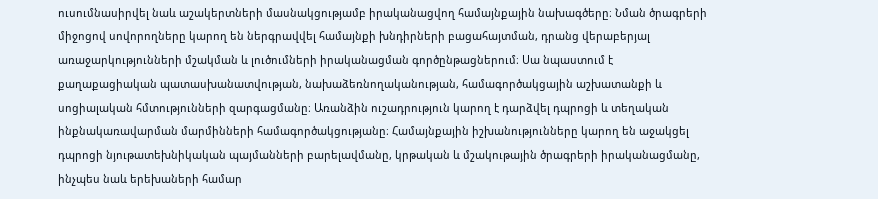ուսումնասիրվել նաև աշակերտների մասնակցությամբ իրականացվող համայնքային նախագծերը։ Նման ծրագրերի միջոցով սովորողները կարող են ներգրավվել համայնքի խնդիրների բացահայտման, դրանց վերաբերյալ առաջարկությունների մշակման և լուծումների իրականացման գործընթացներում։ Սա նպաստում է քաղաքացիական պատասխանատվության, նախաձեռնողականության, համագործակցային աշխատանքի և սոցիալական հմտությունների զարգացմանը։ Առանձին ուշադրություն կարող է դարձվել դպրոցի և տեղական ինքնակառավարման մարմինների համագործակցությանը։ Համայնքային իշխանությունները կարող են աջակցել դպրոցի նյութատեխնիկական պայմանների բարելավմանը, կրթական և մշակութային ծրագրերի իրականացմանը, ինչպես նաև երեխաների համար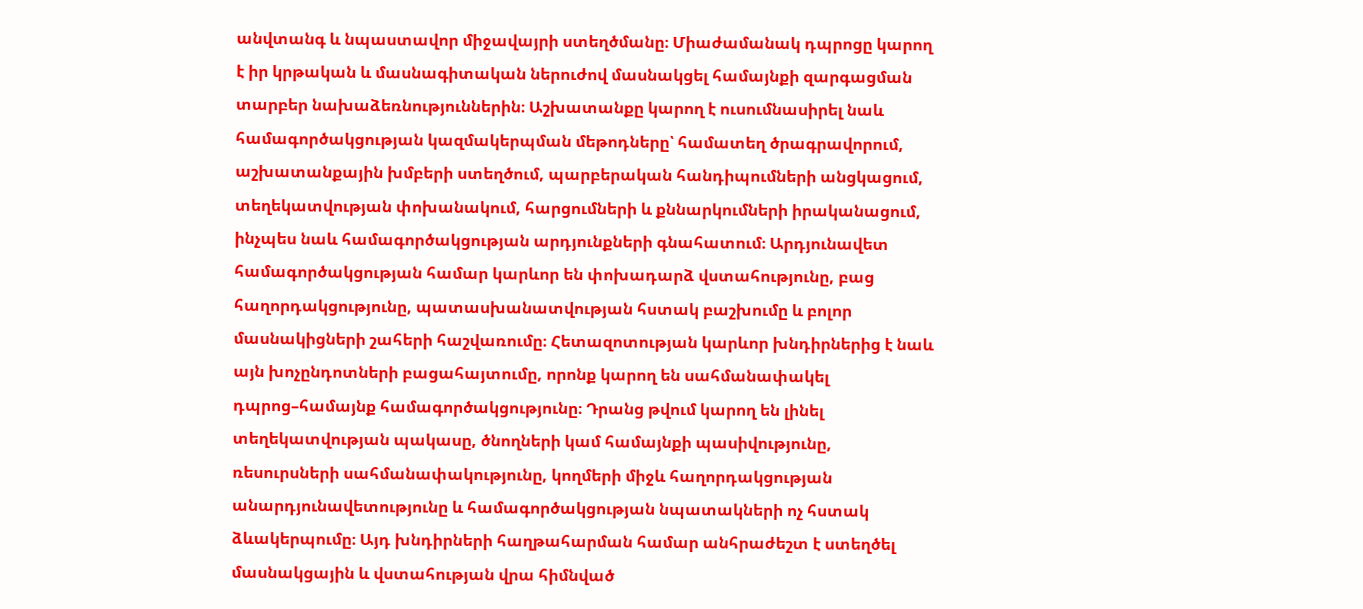անվտանգ և նպաստավոր միջավայրի ստեղծմանը։ Միաժամանակ դպրոցը կարող է իր կրթական և մասնագիտական ներուժով մասնակցել համայնքի զարգացման տարբեր նախաձեռնություններին։ Աշխատանքը կարող է ուսումնասիրել նաև համագործակցության կազմակերպման մեթոդները՝ համատեղ ծրագրավորում, աշխատանքային խմբերի ստեղծում, պարբերական հանդիպումների անցկացում, տեղեկատվության փոխանակում, հարցումների և քննարկումների իրականացում, ինչպես նաև համագործակցության արդյունքների գնահատում։ Արդյունավետ համագործակցության համար կարևոր են փոխադարձ վստահությունը, բաց հաղորդակցությունը, պատասխանատվության հստակ բաշխումը և բոլոր մասնակիցների շահերի հաշվառումը։ Հետազոտության կարևոր խնդիրներից է նաև այն խոչընդոտների բացահայտումը, որոնք կարող են սահմանափակել դպրոց–համայնք համագործակցությունը։ Դրանց թվում կարող են լինել տեղեկատվության պակասը, ծնողների կամ համայնքի պասիվությունը, ռեսուրսների սահմանափակությունը, կողմերի միջև հաղորդակցության անարդյունավետությունը և համագործակցության նպատակների ոչ հստակ ձևակերպումը։ Այդ խնդիրների հաղթահարման համար անհրաժեշտ է ստեղծել մասնակցային և վստահության վրա հիմնված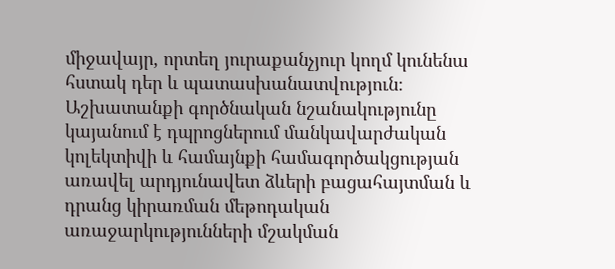միջավայր, որտեղ յուրաքանչյուր կողմ կունենա հստակ դեր և պատասխանատվություն։ Աշխատանքի գործնական նշանակությունը կայանում է դպրոցներում մանկավարժական կոլեկտիվի և համայնքի համագործակցության առավել արդյունավետ ձևերի բացահայտման և դրանց կիրառման մեթոդական առաջարկությունների մշակման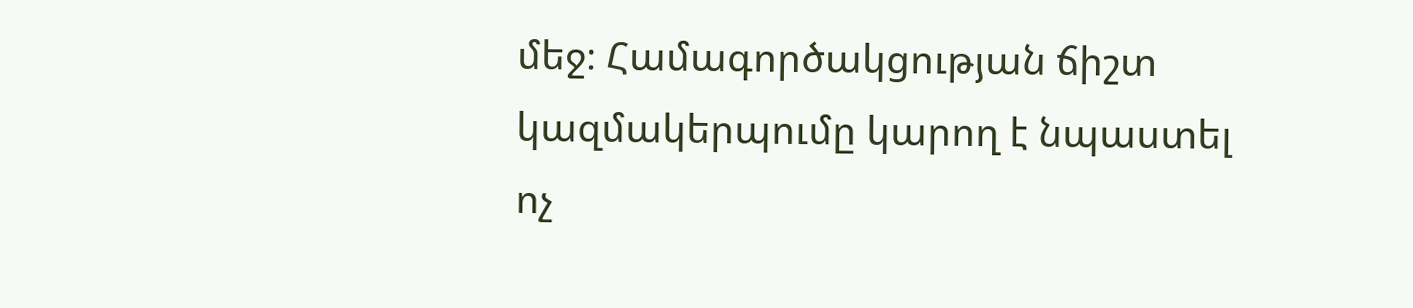մեջ։ Համագործակցության ճիշտ կազմակերպումը կարող է նպաստել ոչ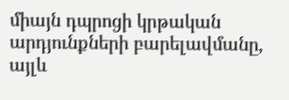միայն դպրոցի կրթական արդյունքների բարելավմանը, այլև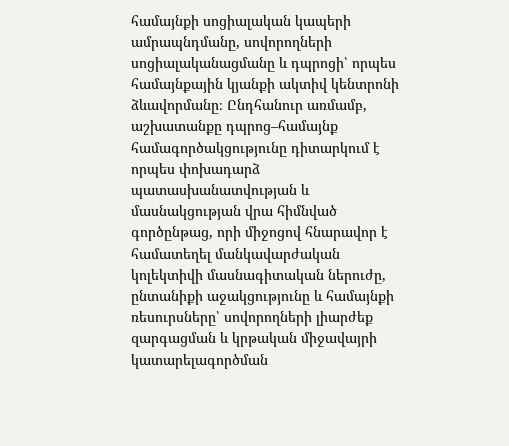համայնքի սոցիալական կապերի ամրապնդմանը, սովորողների սոցիալականացմանը և դպրոցի՝ որպես համայնքային կյանքի ակտիվ կենտրոնի ձևավորմանը։ Ընդհանուր առմամբ, աշխատանքը դպրոց–համայնք համագործակցությունը դիտարկում է որպես փոխադարձ պատասխանատվության և մասնակցության վրա հիմնված գործընթաց, որի միջոցով հնարավոր է համատեղել մանկավարժական կոլեկտիվի մասնագիտական ներուժը, ընտանիքի աջակցությունը և համայնքի ռեսուրսները՝ սովորողների լիարժեք զարգացման և կրթական միջավայրի կատարելագործման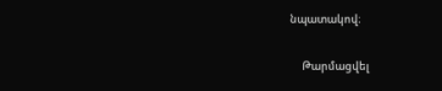նպատակով։

    Թարմացվել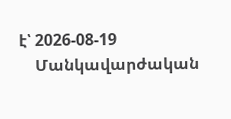է՝ 2026-08-19
    Մանկավարժական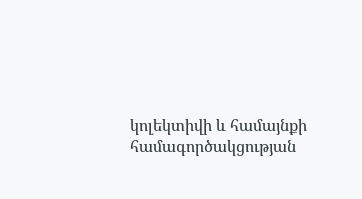կոլեկտիվի և համայնքի համագործակցության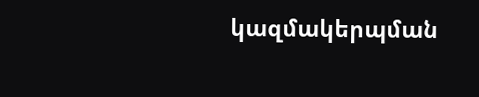կազմակերպման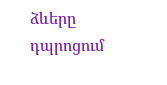ձևերը դպրոցում